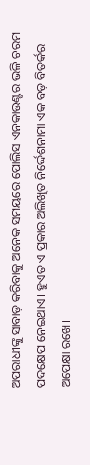ଅପରାଧୀଙ୍କୁ ସାବାଡ଼ କରିବାକୁ ଅନେକ ସମୟରେ ପୋଲିସ ଏନକାଉଣ୍ଟର ଭଳି ଚରମ ପଦକ୍ଷେପ ନେଇଥାଏ। ହୁଏତ ଏ ପ୍ରକାର ଅଲିଖିତ ନିର୍ଦ୍ଦେଶନାମା ଏକ ବଡ଼ ବିତର୍କର ଅପେକ୍ଷା ରଖେ।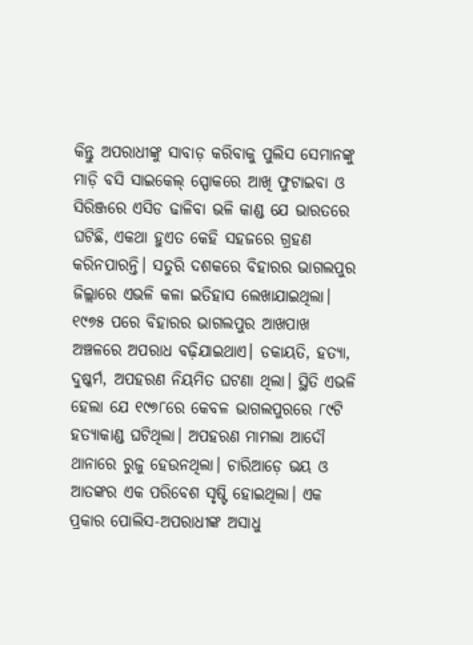କିନ୍ତୁ ଅପରାଧୀଙ୍କୁ ସାବାଡ଼ କରିବାକୁ ପୁଲିସ ସେମାନଙ୍କୁ ମାଡ଼ି ବସି ସାଇକେଲ୍ ସ୍ପୋକରେ ଆଖି ଫୁଟାଇବା ଓ ସିରିଞ୍ଜରେ ଏସିଡ ଢାଳିବା ଭଳି କାଣ୍ଡ ଯେ ଭାରତରେ ଘଟିଛି, ଏକଥା ହୁଏତ କେହି ସହଜରେ ଗ୍ରହଣ କରିନପାରନ୍ତି। ସତୁରି ଦଶକରେ ବିହାରର ଭାଗଲପୁର ଜିଲ୍ଲାରେ ଏଭଳି କଳା ଇତିହାସ ଲେଖାଯାଇଥିଲା।
୧୯୭୫ ପରେ ବିହାରର ଭାଗଲପୁର ଆଖପାଖ ଅଞ୍ଚଳରେ ଅପରାଧ ବଢ଼ିଯାଇଥାଏ। ଡକାୟତି, ହତ୍ୟା, ଦୁଷ୍କର୍ମ, ଅପହରଣ ନିୟମିତ ଘଟଣା ଥିଲା। ସ୍ଥିତି ଏଭଳି ହେଲା ଯେ ୧୯୭୮ରେ କେବଳ ଭାଗଲପୁରରେ ୮୯ଟି ହତ୍ୟାକାଣ୍ଡ ଘଟିଥିଲା। ଅପହରଣ ମାମଲା ଆଦୌ ଥାନାରେ ରୁଜୁ ହେଉନଥିଲା। ଚାରିଆଡ଼େ ଭୟ ଓ ଆତଙ୍କର ଏକ ପରିବେଶ ସୃଷ୍ଟି ହୋଇଥିଲା। ଏକ ପ୍ରକାର ପୋଲିସ-ଅପରାଧୀଙ୍କ ଅସାଧୁ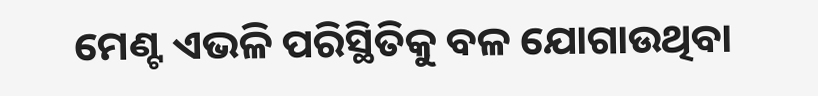ମେଣ୍ଟ ଏଭଳି ପରିସ୍ଥିତିକୁ ବଳ ଯୋଗାଉଥିବା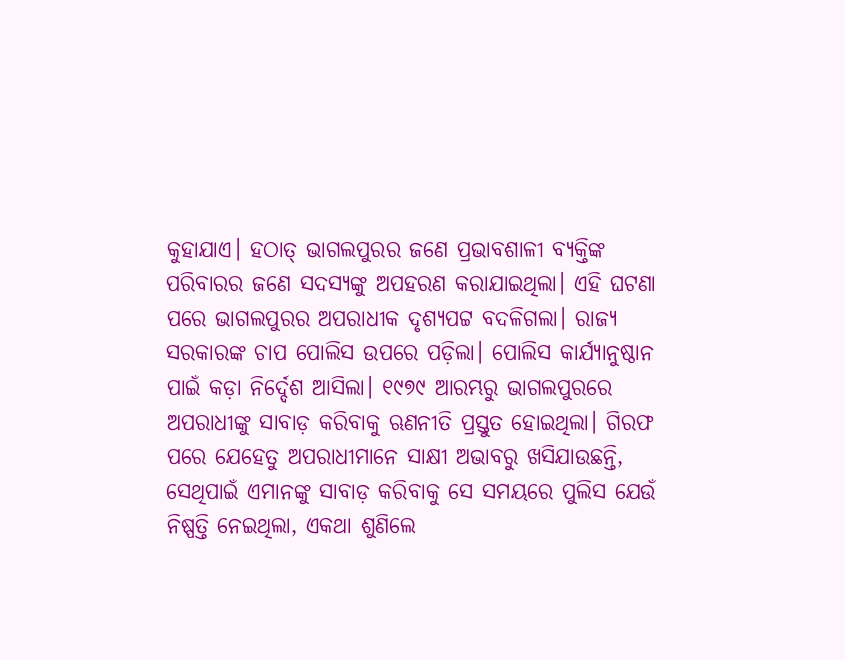କୁହାଯାଏ। ହଠାତ୍ ଭାଗଲପୁରର ଜଣେ ପ୍ରଭାବଶାଳୀ ବ୍ୟକ୍ତିଙ୍କ ପରିବାରର ଜଣେ ସଦସ୍ୟଙ୍କୁ ଅପହରଣ କରାଯାଇଥିଲା। ଏହି ଘଟଣା ପରେ ଭାଗଲପୁରର ଅପରାଧୀକ ଦୃଶ୍ୟପଟ୍ଟ ବଦଳିଗଲା। ରାଜ୍ୟ ସରକାରଙ୍କ ଚାପ ପୋଲିସ ଉପରେ ପଡ଼ିଲା। ପୋଲିସ କାର୍ଯ୍ୟାନୁଷ୍ଠାନ ପାଇଁ କଡ଼ା ନିର୍ଦ୍ଦେଶ ଆସିଲା। ୧୯୭୯ ଆରମ୍ଭରୁ ଭାଗଲପୁରରେ ଅପରାଧୀଙ୍କୁ ସାବାଡ଼ କରିବାକୁ ଋଣନୀତି ପ୍ରସ୍ତୁତ ହୋଇଥିଲା। ଗିରଫ ପରେ ଯେହେତୁ ଅପରାଧୀମାନେ ସାକ୍ଷୀ ଅଭାବରୁ ଖସିଯାଉଛନ୍ତି, ସେଥିପାଇଁ ଏମାନଙ୍କୁ ସାବାଡ଼ କରିବାକୁ ସେ ସମୟରେ ପୁଲିସ ଯେଉଁ ନିଷ୍ପତ୍ତି ନେଇଥିଲା, ଏକଥା ଶୁଣିଲେ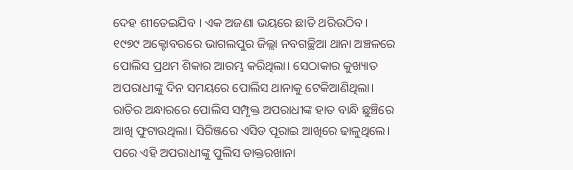ଦେହ ଶୀତେଇଯିବ । ଏକ ଅଜଣା ଭୟରେ ଛାତି ଥରିଉଠିବ।
୧୯୭୯ ଅକ୍ଟୋବରରେ ଭାଗଲପୁର ଜିଲ୍ଲା ନବଗଚ୍ଛିଆ ଥାନା ଅଞ୍ଚଳରେ ପୋଲିସ ପ୍ରଥମ ଶିକାର ଆରମ୍ଭ କରିଥିଲା। ସେଠାକାର କୁଖ୍ୟାତ ଅପରାଧୀଙ୍କୁ ଦିନ ସମୟରେ ପୋଲିସ ଥାନାକୁ ଟେକିଆଣିଥିଲା। ରାତିର ଅନ୍ଧାରରେ ପୋଲିସ ସମ୍ପୃକ୍ତ ଅପରାଧୀଙ୍କ ହାତ ବାନ୍ଧି ଛୁଞ୍ଚିରେ ଆଖି ଫୁଟାଉଥିଲା। ସିରିଞ୍ଜରେ ଏସିଡ ପୂରାଇ ଆଖିରେ ଢାଳୁଥିଲେ। ପରେ ଏହି ଅପରାଧୀଙ୍କୁ ପୁଲିସ ଡାକ୍ତରଖାନା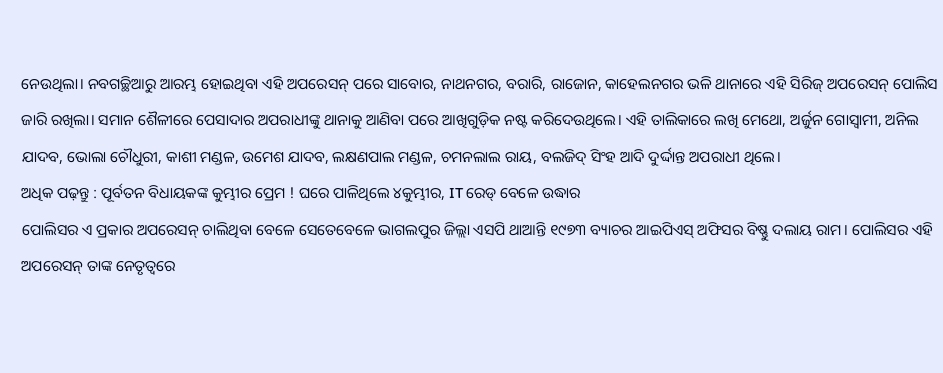ନେଉଥିଲା। ନବଗଚ୍ଛିଆରୁ ଆରମ୍ଭ ହୋଇଥିବା ଏହି ଅପରେସନ୍ ପରେ ସାବୋର, ନାଥନଗର, ବରାରି, ରାଜୋନ, କାହେଲନଗର ଭଳି ଥାନାରେ ଏହି ସିରିଜ୍ ଅପରେସନ୍ ପୋଲିସ ଜାରି ରଖିଲା। ସମାନ ଶୈଳୀରେ ପେସାଦାର ଅପରାଧୀଙ୍କୁ ଥାନାକୁ ଆଣିବା ପରେ ଆଖିଗୁଡ଼ିକ ନଷ୍ଟ କରିଦେଉଥିଲେ। ଏହି ତାଲିକାରେ ଲଖି ମେଥୋ, ଅର୍ଜୁନ ଗୋସ୍ବାମୀ, ଅନିଲ ଯାଦବ, ଭୋଲା ଚୌଧୁରୀ, କାଶୀ ମଣ୍ଡଳ, ଉମେଶ ଯାଦବ, ଲକ୍ଷଣପାଲ ମଣ୍ଡଳ, ଚମନଲାଲ ରାୟ, ବଲଜିଦ୍ ସିଂହ ଆଦି ଦୁର୍ଦ୍ଦାନ୍ତ ଅପରାଧୀ ଥିଲେ।
ଅଧିକ ପଢ଼ନ୍ତୁ : ପୂର୍ବତନ ବିଧାୟକଙ୍କ କୁମ୍ଭୀର ପ୍ରେମ ! ଘରେ ପାଳିଥିଲେ ୪କୁମ୍ଭୀର, IT ରେଡ୍ ବେଳେ ଉଦ୍ଧାର
ପୋଲିସର ଏ ପ୍ରକାର ଅପରେସନ୍ ଚାଲିଥିବା ବେଳେ ସେତେବେଳେ ଭାଗଲପୁର ଜିଲ୍ଲା ଏସପି ଥାଆନ୍ତି ୧୯୭୩ ବ୍ୟାଚର ଆଇପିଏସ୍ ଅଫିସର ବିଷ୍ଣୁ ଦଲାୟ ରାମ। ପୋଲିସର ଏହି ଅପରେସନ୍ ତାଙ୍କ ନେତୃତ୍ବରେ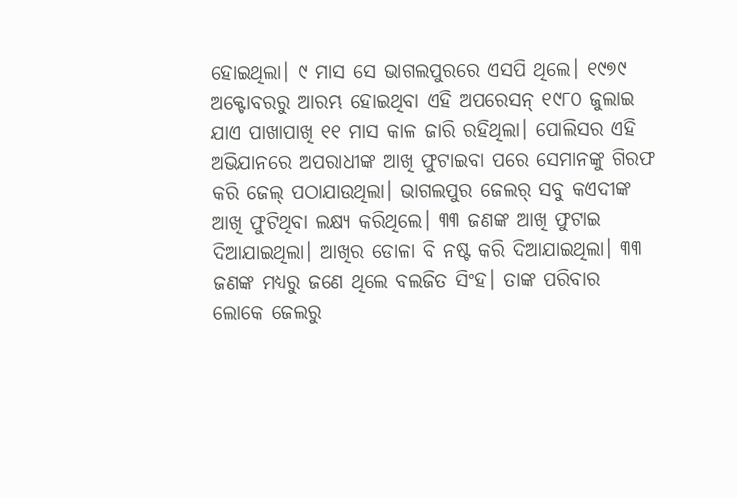ହୋଇଥିଲା। ୯ ମାସ ସେ ଭାଗଲପୁରରେ ଏସପି ଥିଲେ। ୧୯୭୯ ଅକ୍ଟୋବରରୁ ଆରମ୍ଭ ହୋଇଥିବା ଏହି ଅପରେସନ୍ ୧୯୮୦ ଜୁଲାଇ ଯାଏ ପାଖାପାଖି ୧୧ ମାସ କାଳ ଜାରି ରହିଥିଲା। ପୋଲିସର ଏହି ଅଭିଯାନରେ ଅପରାଧୀଙ୍କ ଆଖି ଫୁଟାଇବା ପରେ ସେମାନଙ୍କୁ ଗିରଫ କରି ଜେଲ୍ ପଠାଯାଉଥିଲା। ଭାଗଲପୁର ଜେଲର୍ ସବୁ କଏଦୀଙ୍କ ଆଖି ଫୁଟିଥିବା ଲକ୍ଷ୍ୟ କରିଥିଲେ। ୩୩ ଜଣଙ୍କ ଆଖି ଫୁଟାଇ ଦିଆଯାଇଥିଲା। ଆଖିର ଡୋଳା ବି ନଷ୍ଟ କରି ଦିଆଯାଇଥିଲା। ୩୩ ଜଣଙ୍କ ମଧ୍ୟରୁ ଜଣେ ଥିଲେ ବଲଜିତ ସିଂହ। ତାଙ୍କ ପରିବାର ଲୋକେ ଜେଲରୁ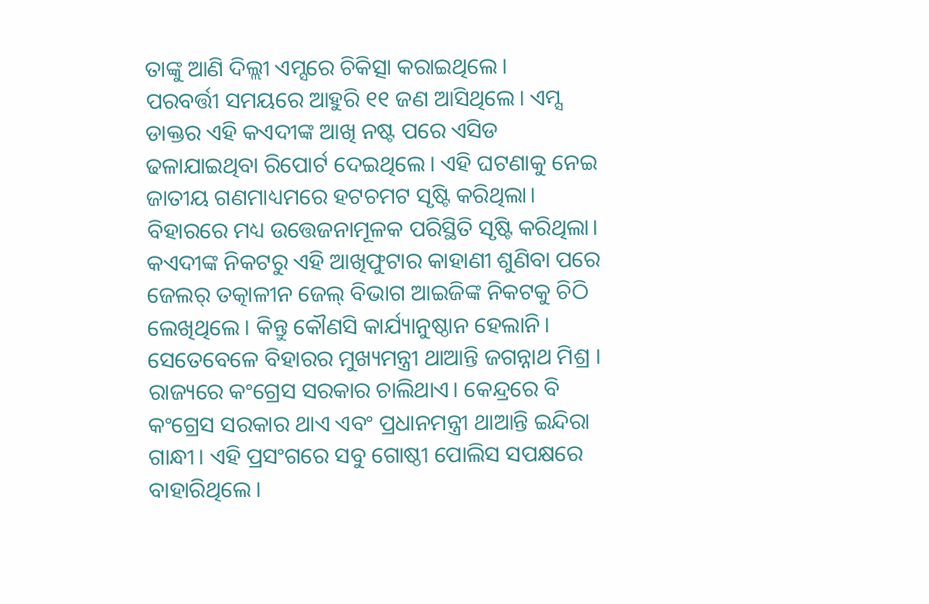ତାଙ୍କୁ ଆଣି ଦିଲ୍ଲୀ ଏମ୍ସରେ ଚିକିତ୍ସା କରାଇଥିଲେ।
ପରବର୍ତ୍ତୀ ସମୟରେ ଆହୁରି ୧୧ ଜଣ ଆସିଥିଲେ। ଏମ୍ସ ଡାକ୍ତର ଏହି କଏଦୀଙ୍କ ଆଖି ନଷ୍ଟ ପରେ ଏସିଡ ଢଳାଯାଇଥିବା ରିପୋର୍ଟ ଦେଇଥିଲେ। ଏହି ଘଟଣାକୁ ନେଇ ଜାତୀୟ ଗଣମାଧ୍ୟମରେ ହଟଚମଟ ସୃଷ୍ଟି କରିଥିଲା। ବିହାରରେ ମଧ୍ୟ ଉତ୍ତେଜନାମୂଳକ ପରିସ୍ଥିତି ସୃଷ୍ଟି କରିଥିଲା। କଏଦୀଙ୍କ ନିକଟରୁ ଏହି ଆଖିଫୁଟାର କାହାଣୀ ଶୁଣିବା ପରେ ଜେଲର୍ ତତ୍କାଳୀନ ଜେଲ୍ ବିଭାଗ ଆଇଜିଙ୍କ ନିକଟକୁ ଚିଠି ଲେଖିଥିଲେ। କିନ୍ତୁ କୌଣସି କାର୍ଯ୍ୟାନୁଷ୍ଠାନ ହେଲାନି। ସେତେବେଳେ ବିହାରର ମୁଖ୍ୟମନ୍ତ୍ରୀ ଥାଆନ୍ତି ଜଗନ୍ନାଥ ମିଶ୍ର । ରାଜ୍ୟରେ କଂଗ୍ରେସ ସରକାର ଚାଲିଥାଏ। କେନ୍ଦ୍ରରେ ବି କଂଗ୍ରେସ ସରକାର ଥାଏ ଏବଂ ପ୍ରଧାନମନ୍ତ୍ରୀ ଥାଆନ୍ତି ଇନ୍ଦିରା ଗାନ୍ଧୀ। ଏହି ପ୍ରସଂଗରେ ସବୁ ଗୋଷ୍ଠୀ ପୋଲିସ ସପକ୍ଷରେ ବାହାରିଥିଲେ।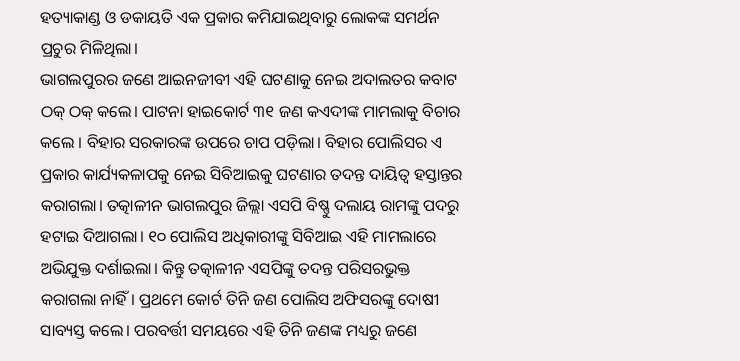ହତ୍ୟାକାଣ୍ଡ ଓ ଡକାୟତି ଏକ ପ୍ରକାର କମିଯାଇଥିବାରୁ ଲୋକଙ୍କ ସମର୍ଥନ ପ୍ରଚୁର ମିଳିଥିଲା।
ଭାଗଲପୁରର ଜଣେ ଆଇନଜୀବୀ ଏହି ଘଟଣାକୁ ନେଇ ଅଦାଲତର କବାଟ ଠକ୍ ଠକ୍ କଲେ। ପାଟନା ହାଇକୋର୍ଟ ୩୧ ଜଣ କଏଦୀଙ୍କ ମାମଲାକୁ ବିଚାର କଲେ । ବିହାର ସରକାରଙ୍କ ଉପରେ ଚାପ ପଡ଼ିଲା। ବିହାର ପୋଲିସର ଏ ପ୍ରକାର କାର୍ଯ୍ୟକଳାପକୁ ନେଇ ସିବିଆଇକୁ ଘଟଣାର ତଦନ୍ତ ଦାୟିତ୍ବ ହସ୍ତାନ୍ତର କରାଗଲା। ତତ୍କାଳୀନ ଭାଗଲପୁର ଜିଲ୍ଲା ଏସପି ବିଷ୍ଣୁ ଦଲାୟ ରାମଙ୍କୁ ପଦରୁ ହଟାଇ ଦିଆଗଲା। ୧୦ ପୋଲିସ ଅଧିକାରୀଙ୍କୁ ସିବିଆଇ ଏହି ମାମଲାରେ ଅଭିଯୁକ୍ତ ଦର୍ଶାଇଲା। କିନ୍ତୁ ତତ୍କାଳୀନ ଏସପିଙ୍କୁ ତଦନ୍ତ ପରିସରଭୁକ୍ତ କରାଗଲା ନାହିଁ। ପ୍ରଥମେ କୋର୍ଟ ତିନି ଜଣ ପୋଲିସ ଅଫିସରଙ୍କୁ ଦୋଷୀ ସାବ୍ୟସ୍ତ କଲେ। ପରବର୍ତ୍ତୀ ସମୟରେ ଏହି ତିନି ଜଣଙ୍କ ମଧ୍ୟରୁ ଜଣେ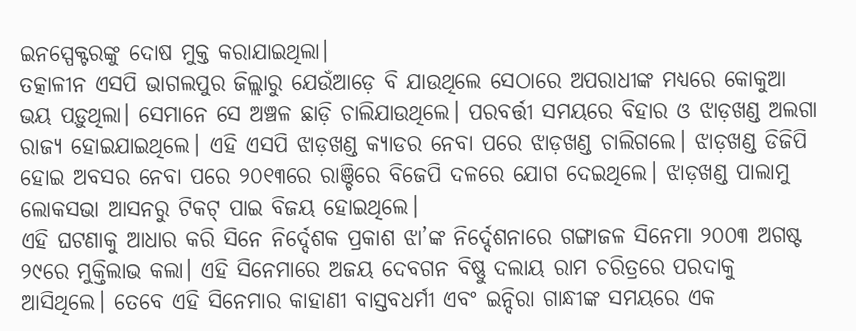ଇନସ୍ପେକ୍ଟରଙ୍କୁ ଦୋଷ ମୁକ୍ତ କରାଯାଇଥିଲା।
ତତ୍କାଳୀନ ଏସପି ଭାଗଲପୁର ଜିଲ୍ଲାରୁ ଯେଉଁଆଡ଼େ ବି ଯାଉଥିଲେ ସେଠାରେ ଅପରାଧୀଙ୍କ ମଧ୍ୟରେ କୋକୁଆ ଭୟ ପଡ଼ୁଥିଲା। ସେମାନେ ସେ ଅଞ୍ଚଳ ଛାଡ଼ି ଚାଲିଯାଉଥିଲେ। ପରବର୍ତ୍ତୀ ସମୟରେ ବିହାର ଓ ଝାଡ଼ଖଣ୍ଡ ଅଲଗା ରାଜ୍ୟ ହୋଇଯାଇଥିଲେ। ଏହି ଏସପି ଝାଡ଼ଖଣ୍ଡ କ୍ୟାଡର ନେବା ପରେ ଝାଡ଼ଖଣ୍ଡ ଚାଲିଗଲେ। ଝାଡ଼ଖଣ୍ଡ ଡିଜିପି ହୋଇ ଅବସର ନେବା ପରେ ୨୦୧୩ରେ ରାଞ୍ଚିରେ ବିଜେପି ଦଳରେ ଯୋଗ ଦେଇଥିଲେ। ଝାଡ଼ଖଣ୍ଡ ପାଲାମୁ ଲୋକସଭା ଆସନରୁ ଟିକଟ୍ ପାଇ ବିଜୟ ହୋଇଥିଲେ।
ଏହି ଘଟଣାକୁ ଆଧାର କରି ସିନେ ନିର୍ଦ୍ଦେଶକ ପ୍ରକାଶ ଝା’ଙ୍କ ନିର୍ଦ୍ଦେଶନାରେ ଗଙ୍ଗାଜଳ ସିନେମା ୨୦୦୩ ଅଗଷ୍ଟ ୨୯ରେ ମୁକ୍ତିଲାଭ କଲା। ଏହି ସିନେମାରେ ଅଜୟ ଦେବଗନ ବିଷ୍ଣୁ ଦଲାୟ ରାମ ଚରିତ୍ରରେ ପରଦାକୁ ଆସିଥିଲେ। ତେବେ ଏହି ସିନେମାର କାହାଣୀ ବାସ୍ତବଧର୍ମୀ ଏବଂ ଇନ୍ଦିରା ଗାନ୍ଧୀଙ୍କ ସମୟରେ ଏକ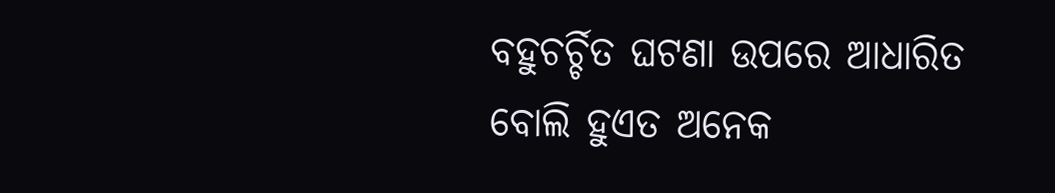ବହୁଚର୍ଚ୍ଚିତ ଘଟଣା ଉପରେ ଆଧାରିତ ବୋଲି ହୁଏତ ଅନେକ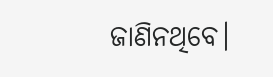ଜାଣିନଥିବେ।